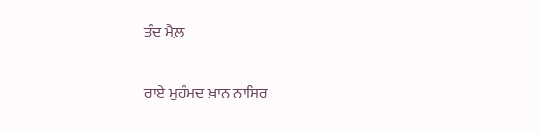ਤੰਦ ਮੈਲ਼

ਰਾਏ ਮੁਹੰਮਦ ਖ਼ਾਨ ਨਾਸਿਰ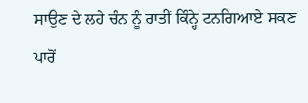ਸਾਉਣ ਦੇ ਲਹੇ ਚੰਨ ਨੂੰ ਰਾਤੀਂ ਕਿੰਨ੍ਹੇ ਟਨਗਿਆਏ ਸਕਣ ਪਾਰੋਂ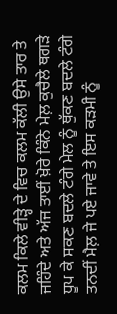ਕਲਮ ਕਿਲੇ ਵੀੜ੍ਹੇ ਦੇ ਵਿਚ ਕਲਮ ਕੱਲੀ ਉਸੇ ਤਾਰ ਤੇ ਜਹਿੰਦੇ ਅਤੇ ਅੱਜ ਤਾਈਂ ਖ਼ੋਰੇ ਕਿੰਨੇ ਮੇਲ਼ ਕੁਚੈਲੇ ਥਗੜੇ ਧੂਪ ਕੇ ਸਕਣ ਬਦਲੇ ਟੰਗੇ ਮੇਲ ਨੂੰ ਥੁੱਕਣ ਬਦਲੇ ਟੰਗੇ ਤਨਦੀਂ ਮੈਲ਼ ਜੇ ਪਏ ਜਾਵੇ ਤੇ ਇਸ ਕੜਮੀ ਨੂੰ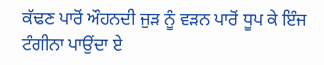ਕੱਢਣ ਪਾਰੋਂ ਔਹਨਦੀ ਜੁੜ ਨੂੰ ਵਡ਼ਨ ਪਾਰੋਂ ਧੂਪ ਕੇ ਇੰਜ ਟੰਗੀਨਾ ਪਾਉਂਦਾ ਏ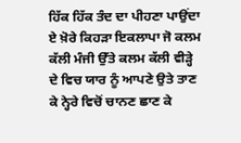ਹਿੱਕ ਹਿੱਕ ਤੰਦ ਦਾ ਪੀਹਣਾ ਪਾਉਂਦਾ ਏ ਖ਼ੋਰੇ ਕਿਹੜਾ ਇਕਲਾਪਾ ਜੋ ਕਲਮ ਕੱਲੀ ਮੰਜੀ ਉੱਤੇ ਕਲਮ ਕੱਲੀ ਵੀੜ੍ਹੇ ਦੇ ਵਿਚ ਯਾਰ ਨੂੰ ਆਪਣੇ ਉਤੇ ਤਾਣ ਕੇ ਨ੍ਹੇਰੇ ਵਿਚੋਂ ਚਾਨਣ ਛਾਣ ਕੇ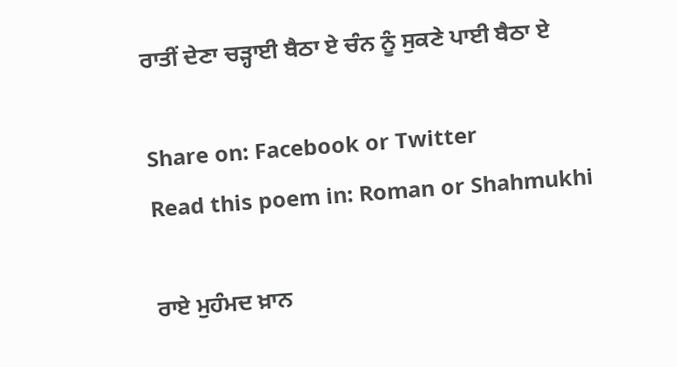ਰਾਤੀਂ ਦੇਣਾ ਚੜ੍ਹਾਈ ਬੈਠਾ ਏ ਚੰਨ ਨੂੰ ਸੁਕਣੇ ਪਾਈ ਬੈਠਾ ਏ

Share on: Facebook or Twitter
Read this poem in: Roman or Shahmukhi

ਰਾਏ ਮੁਹੰਮਦ ਖ਼ਾਨ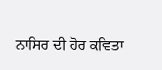ਨਾਸਿਰ ਦੀ ਹੋਰ ਕਵਿਤਾ